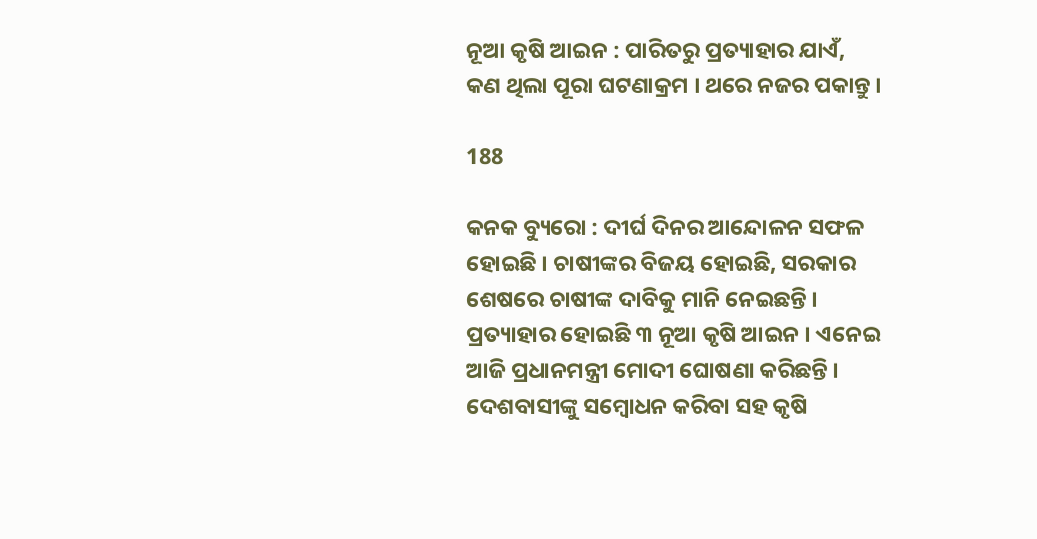ନୂଆ କୃଷି ଆଇନ : ପାରିତରୁ ପ୍ରତ୍ୟାହାର ଯାଏଁ, କଣ ଥିଲା ପୂରା ଘଟଣାକ୍ରମ । ଥରେ ନଜର ପକାନ୍ତୁ ।

188

କନକ ବ୍ୟୁରୋ : ଦୀର୍ଘ ଦିନର ଆନ୍ଦୋଳନ ସଫଳ ହୋଇଛି । ଚାଷୀଙ୍କର ବିଜୟ ହୋଇଛି, ସରକାର ଶେଷରେ ଚାଷୀଙ୍କ ଦାବିକୁ ମାନି ନେଇଛନ୍ତି । ପ୍ରତ୍ୟାହାର ହୋଇଛି ୩ ନୂଆ କୃଷି ଆଇନ । ଏନେଇ ଆଜି ପ୍ରଧାନମନ୍ତ୍ରୀ ମୋଦୀ ଘୋଷଣା କରିଛନ୍ତି । ଦେଶବାସୀଙ୍କୁ ସମ୍ବୋଧନ କରିବା ସହ କୃଷି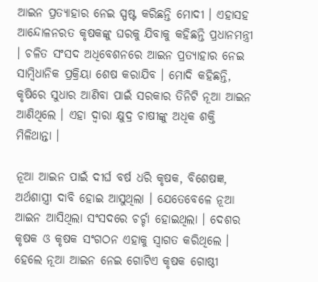ଆଇନ ପ୍ରତ୍ୟାହାର ନେଇ ସ୍ପଷ୍ଟ କରିଛନ୍ତି ମୋଦୀ । ଏହାସହ ଆନ୍ଦୋଳନରତ କୃଷକଙ୍କୁ ଘରକୁ ଯିବାକୁ କହିଛନ୍ତି ପ୍ରଧାନମନ୍ତ୍ରୀ । ଚଳିତ ସଂସଦ ଅଧିବେଶନରେ ଆଇନ ପ୍ରତ୍ୟାହାର ନେଇ ସାମ୍ବିଧାନିକ ପ୍ରକ୍ରିୟା ଶେଷ କରାଯିବ । ମୋଦି କହିଛନ୍ତି, କୃଷିରେ ସୁଧାର ଆଣିବା ପାଇଁ ସରକାର ତିନିଟି ନୂଆ ଆଇନ ଆଣିଥିଲେ । ଏହା ଦ୍ୱାରା କ୍ଷୁଦ୍ର ଚାଷୀଙ୍କୁ ଅଧିକ ଶକ୍ତି ମିଳିଥାନ୍ତା ।

ନୂଆ ଆଇନ ପାଇଁ ଦୀର୍ଘ ବର୍ଷ ଧରି କୃଷକ, ବିଶେଷଜ୍ଞ, ଅର୍ଥଶାସ୍ତ୍ରୀ ଦାବି ହୋଇ ଆସୁଥିଲା । ଯେତେବେଳେ ନୂଆ ଆଇନ ଆସିଥିଲା ସଂସଦରେ ଚର୍ଚ୍ଚା ହୋଇଥିଲା । ଦେଶର କୃଷକ ଓ କୃଷକ ସଂଗଠନ ଏହାକୁ ସ୍ୱାଗତ କରିଥିଲେ । ହେଲେ ନୂଆ ଆଇନ ନେଇ ଗୋଟିଏ କୃଷକ ଗୋଷ୍ଠୀ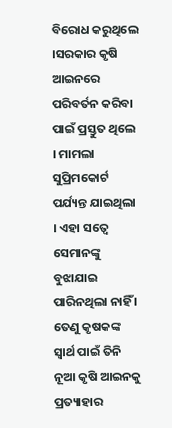ବିରୋଧ କରୁଥିଲେ ।ସରକାର କୃଷି ଆଇନରେ ପରିବର୍ତନ କରିବା ପାଇଁ ପ୍ରସ୍ତୁତ ଥିଲେ । ମାମଲା ସୁପ୍ରିମକୋର୍ଟ ପର୍ଯ୍ୟନ୍ତ ଯାଇଥିଲା । ଏହା ସତ୍ୱେ ସେମାନଙ୍କୁ ବୁଝାଯାଇ ପାରିନଥିଲା ନାହିଁ । ତେଣୁ କୃଷକଙ୍କ ସ୍ୱାର୍ଥ ପାଇଁ ତିନି ନୂଆ କୃଷି ଆଇନକୁ ପ୍ରତ୍ୟାହାର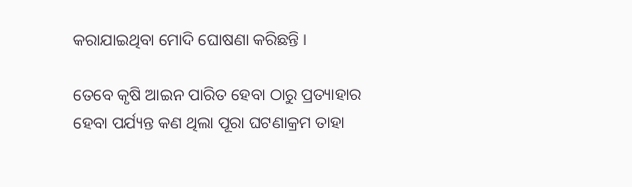କରାଯାଇଥିବା ମୋଦି ଘୋଷଣା କରିଛନ୍ତି ।

ତେବେ କୃଷି ଆଇନ ପାରିତ ହେବା ଠାରୁ ପ୍ରତ୍ୟାହାର ହେବା ପର୍ଯ୍ୟନ୍ତ କଣ ଥିଲା ପୂରା ଘଟଣାକ୍ରମ ତାହା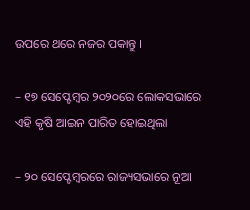ଉପରେ ଥରେ ନଜର ପକାନ୍ତୁ ।

– ୧୭ ସେପ୍ଟେମ୍ବର ୨୦୨୦ରେ ଲୋକସଭାରେ ଏହି କୃଷି ଆଇନ ପାରିତ ହୋଇଥିଲା

– ୨୦ ସେପ୍ଟେମ୍ବରରେ ରାଜ୍ୟସଭାରେ ନୂଆ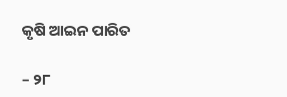କୃଷି ଆଇନ ପାରିତ

– ୨୮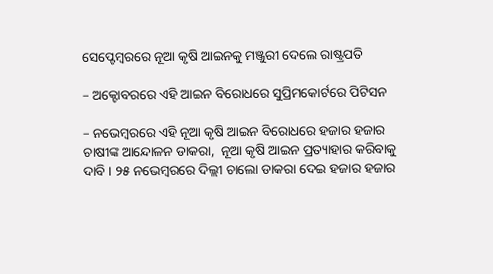ସେପ୍ଟେମ୍ବରରେ ନୂଆ କୃଷି ଆଇନକୁ ମଞ୍ଜୁରୀ ଦେଲେ ରାଷ୍ଟ୍ରପତି

– ଅକ୍ଟୋବରରେ ଏହି ଆଇନ ବିରୋଧରେ ସୁପ୍ରିମକୋର୍ଟରେ ପିଟିସନ

– ନଭେମ୍ବରରେ ଏହି ନୂଆ କୃଷି ଆଇନ ବିରୋଧରେ ହଜାର ହଜାର ଚାଷୀଙ୍କ ଆନ୍ଦୋଳନ ଡାକରା,  ନୂଆ କୃଷି ଆଇନ ପ୍ରତ୍ୟାହାର କରିବାକୁ ଦାବି । ୨୫ ନଭେମ୍ବରରେ ଦିଲ୍ଲୀ ଚାଲୋ ଡାକରା ଦେଇ ହଜାର ହଜାର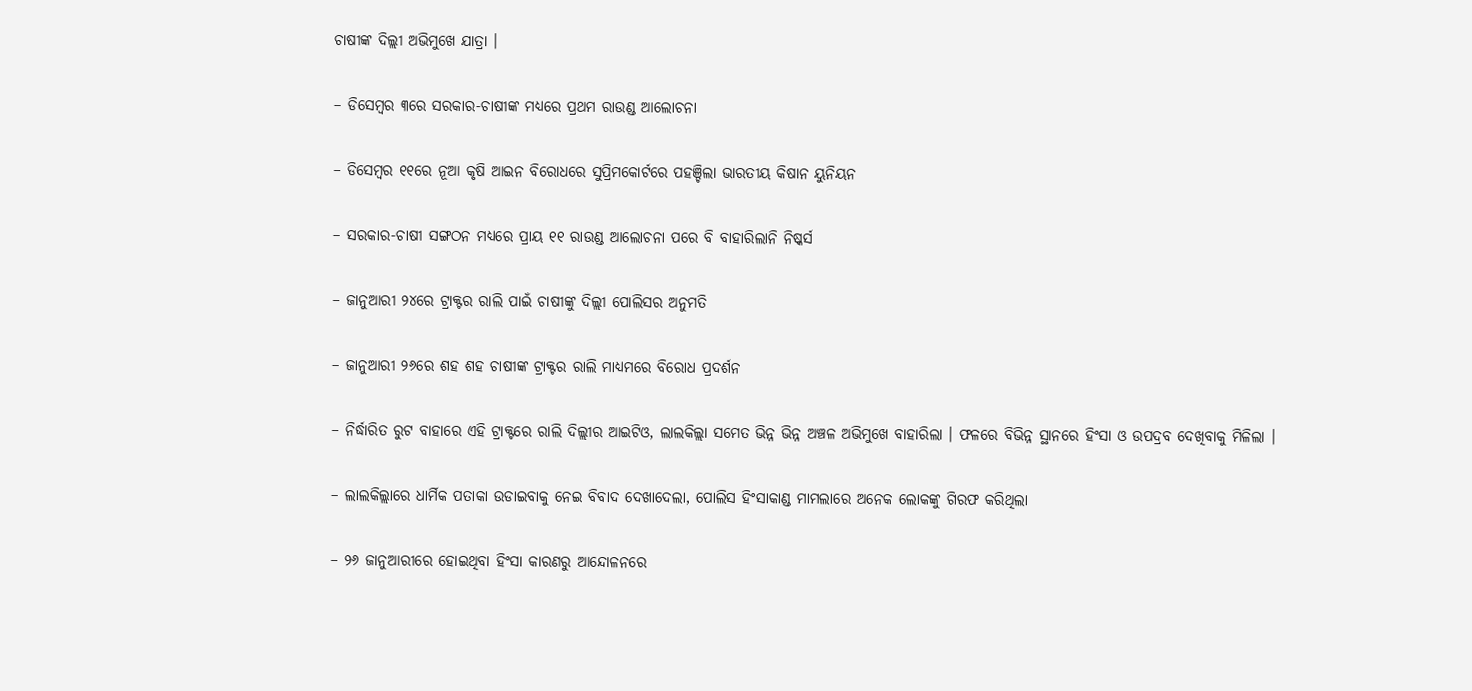ଚାଷୀଙ୍କ ଦିଲ୍ଲୀ ଅଭିମୁଖେ ଯାତ୍ରା ।

– ଡିସେମ୍ବର ୩ରେ ସରକାର-ଚାଷୀଙ୍କ ମଧ୍ୟରେ ପ୍ରଥମ ରାଉଣ୍ଡ ଆଲୋଚନା

– ଡିସେମ୍ବର ୧୧ରେ ନୂଆ କୃଷି ଆଇନ ବିରୋଧରେ ସୁପ୍ରିମକୋର୍ଟରେ ପହଞ୍ଚିଲା ଭାରତୀୟ କିଷାନ ୟୁନିୟନ

– ସରକାର-ଚାଷୀ ସଙ୍ଗଠନ ମଧ୍ୟରେ ପ୍ରାୟ ୧୧ ରାଉଣ୍ଡ ଆଲୋଚନା ପରେ ବି ବାହାରିଲାନି ନିଷ୍କର୍ସ

– ଜାନୁଆରୀ ୨୪ରେ ଟ୍ରାକ୍ଟର ରାଲି ପାଇଁ ଚାଷୀଙ୍କୁ ଦିଲ୍ଲୀ ପୋଲିସର ଅନୁମତି

– ଜାନୁଆରୀ ୨୬ରେ ଶହ ଶହ ଚାଷୀଙ୍କ ଟ୍ରାକ୍ଟର ରାଲି ମାଧ୍ୟମରେ ବିରୋଧ ପ୍ରଦର୍ଶନ

– ନିର୍ଦ୍ଧାରିତ ରୁଟ ବାହାରେ ଏହି ଟ୍ରାକ୍ଟରେ ରାଲି ଦିଲ୍ଲୀର ଆଇଟିଓ, ଲାଲକିଲ୍ଲା ସମେତ ଭିନ୍ନ ଭିନ୍ନ ଅଞ୍ଚଳ ଅଭିମୁଖେ ବାହାରିଲା । ଫଳରେ ବିଭିନ୍ନ ସ୍ଥାନରେ ହିଂସା ଓ ଉପଦ୍ରବ ଦେଖିବାକୁ ମିଳିଲା ।

– ଲାଲକିଲ୍ଲାରେ ଧାର୍ମିକ ପତାକା ଉଡାଇବାକୁ ନେଇ ବିବାଦ ଦେଖାଦେଲା, ପୋଲିସ ହିଂସାକାଣ୍ଡ ମାମଲାରେ ଅନେକ ଲୋକଙ୍କୁ ଗିରଫ କରିଥିଲା

– ୨୬ ଜାନୁଆରୀରେ ହୋଇଥିବା ହିଂସା କାରଣରୁ ଆନ୍ଦୋଳନରେ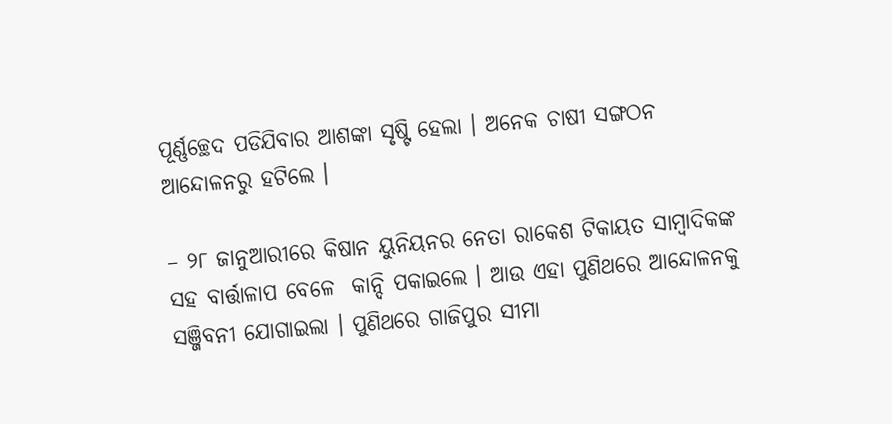ପୂର୍ଣ୍ଣଚ୍ଛେଦ ପଡିଯିବାର ଆଶଙ୍କା ସୃଷ୍ଟି ହେଲା । ଅନେକ ଚାଷୀ ସଙ୍ଗଠନ ଆନ୍ଦୋଳନରୁ ହଟିଲେ ।

– ୨୮ ଜାନୁଆରୀରେ କିଷାନ ୟୁନିୟନର ନେତା ରାକେଶ ଟିକାୟତ ସାମ୍ବାଦିକଙ୍କ ସହ ବାର୍ତ୍ତାଳାପ ବେଳେ  କାନ୍ଦି ପକାଇଲେ । ଆଉ ଏହା ପୁଣିଥରେ ଆନ୍ଦୋଳନକୁ ସଞ୍ଜିବନୀ ଯୋଗାଇଲା । ପୁଣିଥରେ ଗାଜିପୁର ସୀମା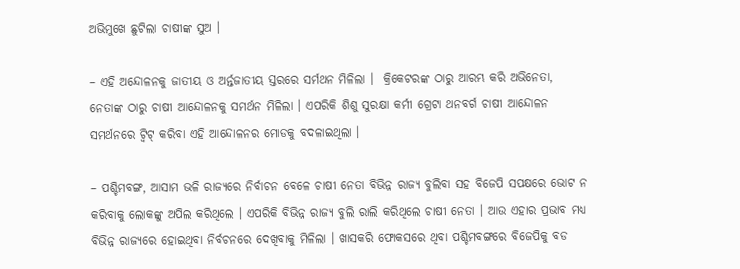ଅଭିମୁଖେ ଛୁଟିଲା ଚାଷୀଙ୍କ ସୁଅ ।

– ଏହି ଅନ୍ଦୋଳନକୁ ଜାତୀୟ ଓ ଅର୍ନ୍ତଜାତୀୟ ସ୍ତରରେ ସର୍ମଥନ ମିଳିଲା ।  କ୍ରିକେଟରଙ୍କ ଠାରୁ ଆରମ୍ଭ କରି ଅଭିନେତା, ନେତାଙ୍କ ଠାରୁ ଚାଷୀ ଆନ୍ଦୋଳନକୁ ସମର୍ଥନ ମିଳିଲା । ଏପରିକି ଶିଶୁ ସୁରକ୍ଷା କର୍ମୀ ଗ୍ରେଟା ଥନବର୍ଗ ଚାଷୀ ଆନ୍ଦୋଳନ ସମର୍ଥନରେ ଟ୍ୱିଟ୍ କରିବା ଏହି ଆନ୍ଦୋଳନର ମୋଡକୁ ବଦଳାଇଥିଲା ।

– ପଶ୍ଚିମବଙ୍ଗ, ଆସାମ ଭଳି ରାଜ୍ୟରେ ନିର୍ବାଚନ ବେଳେ ଚାଷୀ ନେତା ବିଭିନ୍ନ ରାଜ୍ୟ ବୁଲିବା ସହ ବିଜେପି ସପକ୍ଷରେ ଭୋଟ ନ କରିବାକୁ ଲୋକଙ୍କୁ ଅପିଲ କରିଥିଲେ । ଏପରିକି ବିଭିନ୍ନ ରାଜ୍ୟ ବୁଲି ରାଲି କରିଥିଲେ ଚାଷୀ ନେତା । ଆଉ ଏହାର ପ୍ରଭାବ ମଧ୍ୟ ବିଭିନ୍ନ ରାଜ୍ୟରେ ହୋଇଥିବା ନିର୍ବଚନରେ ଦେଖିବାକୁ ମିଳିଲା । ଖାସକରି ଫୋକସରେ ଥିବା ପଶ୍ଚିମବଙ୍ଗରେ ବିଜେପିକୁ ବଡ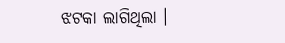ଝଟକା ଲାଗିଥିଲା ।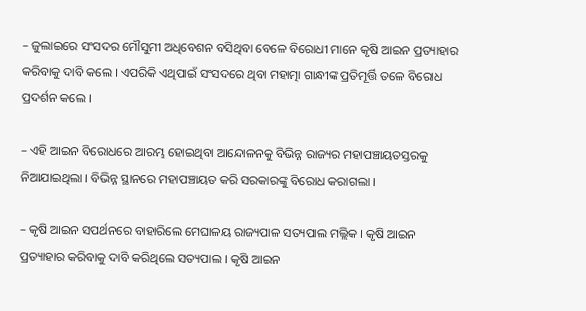– ଜୁଲାଇରେ ସଂସଦର ମୌସୁମୀ ଅଧିବେଶନ ବସିଥିବା ବେଳେ ବିରୋଧୀ ମାନେ କୃଷି ଆଇନ ପ୍ରତ୍ୟାହାର କରିବାକୁ ଦାବି କଲେ । ଏପରିକି ଏଥିପାଇଁ ସଂସଦରେ ଥିବା ମହାତ୍ମା ଗାନ୍ଧୀଙ୍କ ପ୍ରତିମୂର୍ତ୍ତି ତଳେ ବିରୋଧ ପ୍ରଦର୍ଶନ କଲେ ।

– ଏହି ଆଇନ ବିରୋଧରେ ଆରମ୍ଭ ହୋଇଥିବା ଆନ୍ଦୋଳନକୁ ବିଭିନ୍ନ ରାଜ୍ୟର ମହାପଞ୍ଚାୟତସ୍ତରକୁ ନିଆଯାଇଥିଲା । ବିଭିନ୍ନ ସ୍ଥାନରେ ମହାପଞ୍ଚାୟତ କରି ସରକାରଙ୍କୁ ବିରୋଧ କରାଗଲା ।

– କୃଷି ଆଇନ ସପର୍ଥନରେ ବାହାରିଲେ ମେଘାଳୟ ରାଜ୍ୟପାଳ ସତ୍ୟପାଲ ମଲ୍ଲିକ । କୃଷି ଆଇନ ପ୍ରତ୍ୟାହାର କରିବାକୁ ଦାବି କରିଥିଲେ ସତ୍ୟପାଲ । କୃଷି ଆଇନ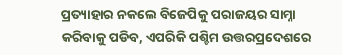ପ୍ରତ୍ୟାହାର ନକଲେ ବିଜେପିକୁ ପରାଜୟର ସାମ୍ନା କରିବାକୁ ପଡିବ, ଏପରିକି ପଶ୍ଚିମ ଉତ୍ତରପ୍ରଦେଶରେ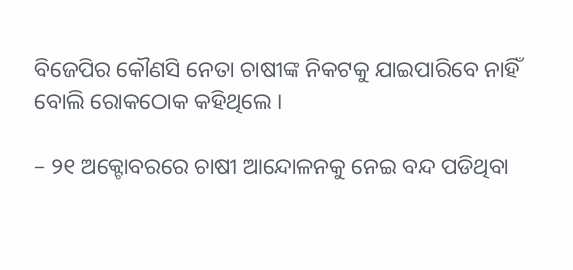ବିଜେପିର କୌଣସି ନେତା ଚାଷୀଙ୍କ ନିକଟକୁ ଯାଇପାରିବେ ନାହିଁ ବୋଲି ରୋକଠୋକ କହିଥିଲେ ।

– ୨୧ ଅକ୍ଟୋବରରେ ଚାଷୀ ଆନ୍ଦୋଳନକୁ ନେଇ ବନ୍ଦ ପଡିଥିବା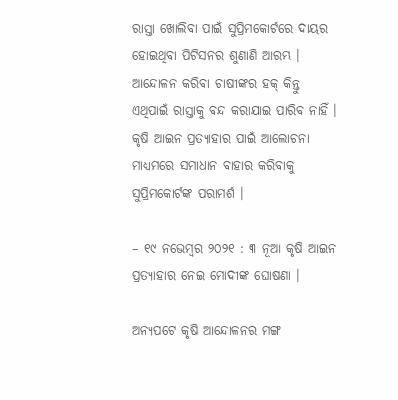ରାସ୍ତା ଖୋଲିବା ପାଇଁ ସୁପ୍ରିମକୋର୍ଟରେ ଦାୟର ହୋଇଥିବା ପିଟିସନର ଶୁଣାଣି ଆରମ୍ଭ । ଆନ୍ଦୋଳନ କରିବା ଚାଷୀଙ୍କର ହକ୍ କିନ୍ତୁ ଏଥିପାଇଁ ରାସ୍ତାକୁ ବନ୍ଦ କରାଯାଇ ପାରିବ ନାହିଁ । କୃଷି ଆଇନ ପ୍ରତ୍ୟାହାର ପାଇଁ ଆଲୋଚନା ମାଧ୍ୟମରେ ସମାଧାନ ବାହାର କରିବାକୁ ସୁପ୍ରିମକୋର୍ଟଙ୍କ ପରାମର୍ଶ ।

– ୧୯ ନଭେମ୍ବର ୨୦୨୧ : ୩ ନୂଆ କୃଷି ଆଇନ ପ୍ରତ୍ୟାହାର ନେଇ ମୋଦୀଙ୍କ ଘୋଷଣା ।

ଅନ୍ୟପଟେ କୃଷି ଆନ୍ଦୋଳନର ମଙ୍ଗ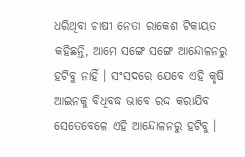ଧରିଥିବା ଚାଷୀ ନେତା ରାକେଶ ଟିକାୟତ କହିଛନ୍ତି, ଆମେ ସଙ୍ଗେ ସଙ୍ଗେ ଆନ୍ଦୋଳନରୁ ହଟିବୁ ନାହିଁ । ସଂସଦରେ ଯେବେ ଏହି କୃଷି ଆଇନକୁ ବିଧିବଦ୍ଧ ଭାବେ ରଦ୍ଦ କରାଯିବ ସେତେବେଳେ ଏହି ଆନ୍ଦୋଳନରୁ ହଟିବୁ ।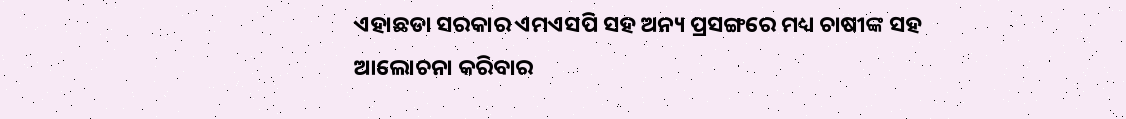ଏହାଛଡା ସରକାର ଏମଏସପି ସହ ଅନ୍ୟ ପ୍ରସଙ୍ଗରେ ମଧ୍ୟ ଚାଷୀଙ୍କ ସହ ଆଲୋଚନା କରିବାର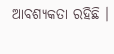ଆବଶ୍ୟକତା ରହିଛି ।